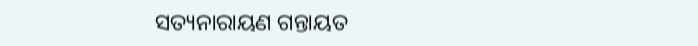ସତ୍ୟନାରାୟଣ ଗନ୍ତାୟତ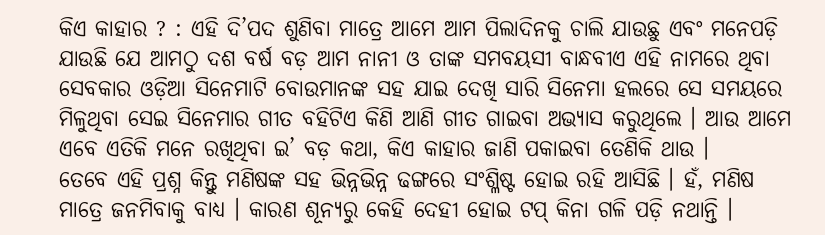କିଏ କାହାର ? : ଏହି ଦି’ପଦ ଶୁଣିବା ମାତ୍ରେ ଆମେ ଆମ ପିଲାଦିନକୁ ଚାଲି ଯାଉଛୁ ଏବଂ ମନେପଡ଼ି ଯାଉଛି ଯେ ଆମଠୁ ଦଶ ବର୍ଷ ବଡ଼ ଆମ ନାନୀ ଓ ତାଙ୍କ ସମବୟସୀ ବାନ୍ଧବୀଏ ଏହି ନାମରେ ଥିବା ସେବକାର ଓଡ଼ିଆ ସିନେମାଟି ବୋଉମାନଙ୍କ ସହ ଯାଇ ଦେଖି ସାରି ସିନେମା ହଲରେ ସେ ସମୟରେ ମିଳୁଥିବା ସେଇ ସିନେମାର ଗୀତ ବହିଟିଏ କିଣି ଆଣି ଗୀତ ଗାଇବା ଅଭ୍ୟାସ କରୁଥିଲେ । ଆଉ ଆମେ ଏବେ ଏତିକି ମନେ ରଖିଥିବା ଇ’ ବଡ଼ କଥା, କିଏ କାହାର ଜାଣି ପକାଇବା ତେଣିକି ଥାଉ ।
ତେବେ ଏହି ପ୍ରଶ୍ନ କିନ୍ତୁ ମଣିଷଙ୍କ ସହ ଭିନ୍ନଭିନ୍ନ ଢଙ୍ଗରେ ସଂଶ୍ଳିଷ୍ଟ ହୋଇ ରହି ଆସିଛି । ହଁ, ମଣିଷ ମାତ୍ରେ ଜନମିବାକୁ ବାଧ୍ୟ । କାରଣ ଶୂନ୍ୟରୁ କେହି ଦେହୀ ହୋଇ ଟପ୍ କିନା ଗଳି ପଡ଼ି ନଥାନ୍ତି ।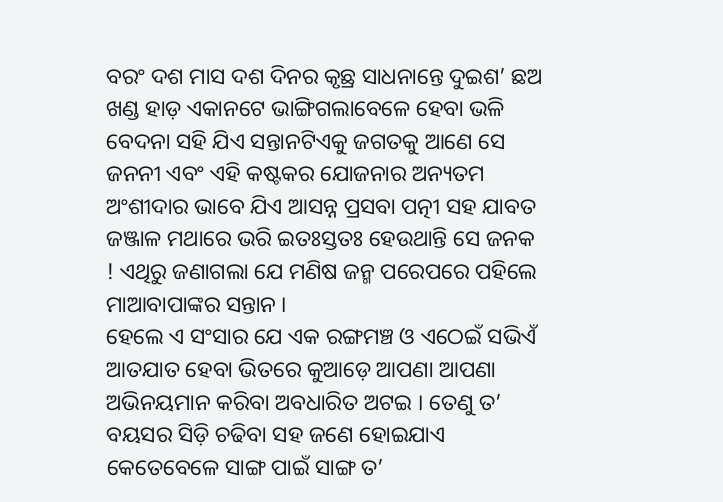ବରଂ ଦଶ ମାସ ଦଶ ଦିନର କୃଛ୍ର ସାଧନାନ୍ତେ ଦୁଇଶ’ ଛଅ ଖଣ୍ଡ ହାଡ଼ ଏକାନଟେ ଭାଙ୍ଗିଗଲାବେଳେ ହେବା ଭଳି ବେଦନା ସହି ଯିଏ ସନ୍ତାନଟିଏକୁ ଜଗତକୁ ଆଣେ ସେ ଜନନୀ ଏବଂ ଏହି କଷ୍ଟକର ଯୋଜନାର ଅନ୍ୟତମ ଅଂଶୀଦାର ଭାବେ ଯିଏ ଆସନ୍ନ ପ୍ରସବା ପତ୍ନୀ ସହ ଯାବତ ଜଞ୍ଜାଳ ମଥାରେ ଭରି ଇତଃସ୍ତତଃ ହେଉଥାନ୍ତି ସେ ଜନକ ! ଏଥିରୁ ଜଣାଗଲା ଯେ ମଣିଷ ଜନ୍ମ ପରେପରେ ପହିଲେ ମାଆବାପାଙ୍କର ସନ୍ତାନ ।
ହେଲେ ଏ ସଂସାର ଯେ ଏକ ରଙ୍ଗମଞ୍ଚ ଓ ଏଠେଇଁ ସଭିଏଁ ଆତଯାତ ହେବା ଭିତରେ କୁଆଡ଼େ ଆପଣା ଆପଣା ଅଭିନୟମାନ କରିବା ଅବଧାରିତ ଅଟଇ । ତେଣୁ ତ’ ବୟସର ସିଡ଼ି ଚଢିବା ସହ ଜଣେ ହୋଇଯାଏ କେତେବେଳେ ସାଙ୍ଗ ପାଇଁ ସାଙ୍ଗ ତ’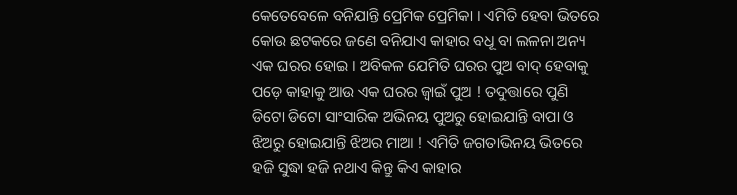କେତେବେଳେ ବନିଯାନ୍ତି ପ୍ରେମିକ ପ୍ରେମିକା । ଏମିତି ହେବା ଭିତରେ କୋଉ ଛଟକରେ ଜଣେ ବନିଯାଏ କାହାର ବଧୂ ବା ଲଳନା ଅନ୍ୟ ଏକ ଘରର ହୋଇ । ଅବିକଳ ଯେମିତି ଘରର ପୁଅ ବାଦ୍ ହେବାକୁ ପଡ଼େ କାହାକୁ ଆଉ ଏକ ଘରର ଜ୍ୱାଇଁ ପୁଅ ! ତଦୁତ୍ତାରେ ପୁଣି ଡିଟୋ ଡିଟୋ ସାଂସାରିକ ଅଭିନୟ ପୁଅରୁ ହୋଇଯାନ୍ତି ବାପା ଓ ଝିଅରୁ ହୋଇଯାନ୍ତି ଝିଅର ମାଆ ! ଏମିତି ଜଗତାଭିନୟ ଭିତରେ ହଜି ସୁଦ୍ଧା ହଜି ନଥାଏ କିନ୍ତୁ କିଏ କାହାର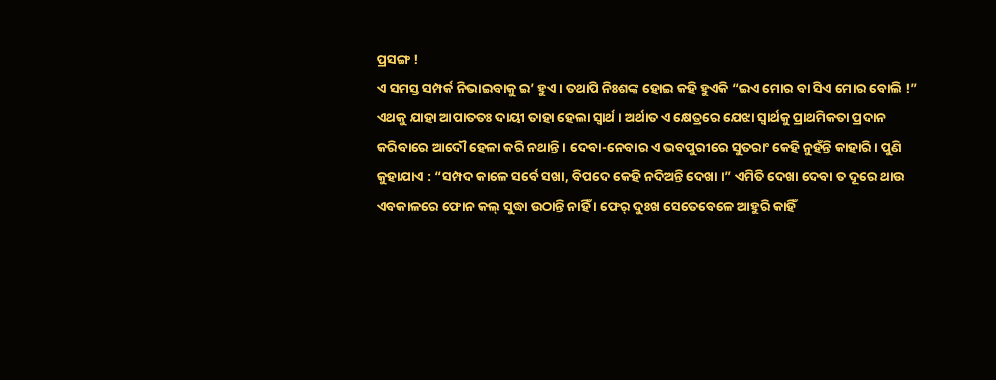ପ୍ରସଙ୍ଗ !
ଏ ସମସ୍ତ ସମ୍ପର୍କ ନିଭାଇବାକୁ ଇ’ ହୁଏ । ତଥାପି ନିଃଶଙ୍କ ହୋଇ କହି ହୁଏକି “ଇଏ ମୋର ବା ସିଏ ମୋର ବୋଲି !” ଏଥକୁ ଯାହା ଆପାତତଃ ଦାୟୀ ତାହା ହେଲା ସ୍ୱାର୍ଥ । ଅର୍ଥାତ ଏ କ୍ଷେତ୍ରରେ ଯେଝା ସ୍ୱାର୍ଥକୁ ପ୍ରାଥମିକତା ପ୍ରଦାନ କରିବାରେ ଆଦୌ ହେଳା କରି ନଥାନ୍ତି । ଦେବା-ନେବାର ଏ ଭବପୁରୀରେ ସୁତରାଂ କେହି ନୁହଁନ୍ତି କାହାରି । ପୁଣି କୁହାଯାଏ : “ସମ୍ପଦ କାଳେ ସର୍ବେ ସଖା, ବିପଦେ କେହି ନଦିଅନ୍ତି ଦେଖା ।” ଏମିତି ଦେଖା ଦେବା ତ ଦୂରେ ଥାଉ ଏବକାଳରେ ଫୋନ କଲ୍ ସୁଦ୍ଧା ଉଠାନ୍ତି ନାହିଁ । ଫେର୍ ଦୁଃଖ ସେତେବେଳେ ଆହୁରି କାହିଁ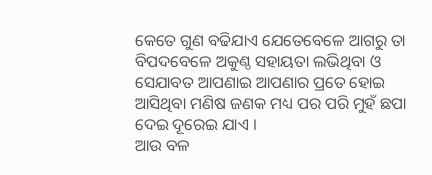କେତେ ଗୁଣ ବଢିଯାଏ ଯେତେବେଳେ ଆଗରୁ ତା ବିପଦବେଳେ ଅକୁଣ୍ଠ ସହାୟତା ଲଭିଥିବା ଓ ସେଯାବତ ଆପଣାଇ ଆପଣାର ପ୍ରତେ ହୋଇ ଆସିଥିବା ମଣିଷ ଜଣକ ମଧ୍ୟ ପର ପରି ମୁହଁ ଛପା ଦେଇ ଦୂରେଇ ଯାଏ ।
ଆଉ ବଳ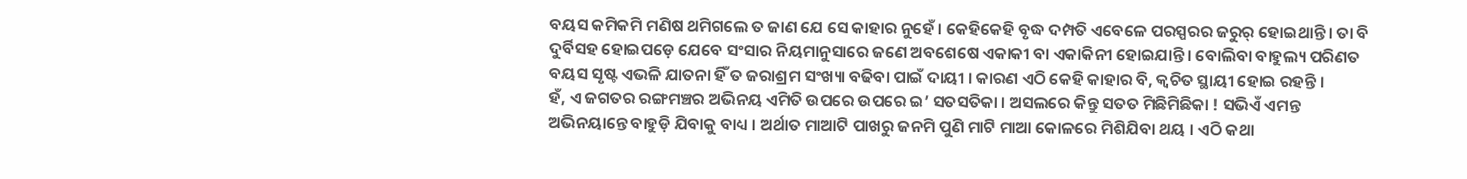ବୟସ କମିକମି ମଣିଷ ଥମିଗଲେ ତ ଜାଣ ଯେ ସେ କାହାର ନୁହେଁ । କେହିକେହି ବୃଦ୍ଧ ଦମ୍ପତି ଏବେଳେ ପରସ୍ପରର ଜରୁର୍ ହୋଇଥାନ୍ତି । ତା ବି ଦୁର୍ବିସହ ହୋଇପଡ଼େ ଯେବେ ସଂସାର ନିୟମାନୁସାରେ ଜଣେ ଅବଶେଷେ ଏକାକୀ ବା ଏକାକିନୀ ହୋଇଯାନ୍ତି । ବୋଲିବା ବାହୁଲ୍ୟ ପରିଣତ ବୟସ ସୃଷ୍ଟ ଏଭଳି ଯାତନା ହିଁ ତ ଜରାଶ୍ରମ ସଂଖ୍ୟା ବଢିବା ପାଇଁ ଦାୟୀ । କାରଣ ଏଠି କେହି କାହାର ବି, କ୍ୱଚିତ ସ୍ଥାୟୀ ହୋଇ ରହନ୍ତି ।
ହଁ, ଏ ଜଗତର ରଙ୍ଗମଞ୍ଚର ଅଭିନୟ ଏମିତି ଉପରେ ଉପରେ ଇ’ ସତସତିକା । ଅସଲରେ କିନ୍ତୁ ସତତ ମିଛିମିଛିକା ! ସଭିଏଁ ଏମନ୍ତ ଅଭିନୟାନ୍ତେ ବାହୁଡ଼ି ଯିବାକୁ ବାଧ୍ୟ । ଅର୍ଥାତ ମାଆଟି ପାଖରୁ ଜନମି ପୁଣି ମାଟି ମାଆ କୋଳରେ ମିଶିଯିବା ଥୟ । ଏଠି କଥା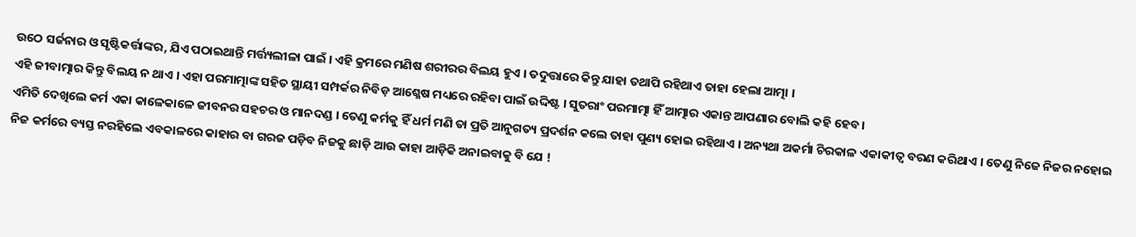ଉଠେ ସର୍ଜନାର ଓ ସୃଷ୍ଟିକର୍ତ୍ତାଙ୍କର, ଯିଏ ପଠାଇଥାନ୍ତି ମର୍ତ୍ତ୍ୟଲୀଳା ପାଇଁ । ଏହି କ୍ରମରେ ମଣିଷ ଶରୀରର ବିଲୟ ହୁଏ । ତଦୁତ୍ତାରେ କିନ୍ତୁ ଯାହା ତଥାପି ରହିଥାଏ ତାହା ହେଲା ଆତ୍ମା ।
ଏହି ଜୀବାତ୍ମାର କିନ୍ତୁ ବିଲୟ ନ ଥାଏ । ଏହା ପରମାତ୍ମାଙ୍କ ସହିତ ସ୍ଥାୟୀ ସମ୍ପର୍କର ନିବିଡ଼ ଆଶ୍ଳେଷ ମଧ୍ୟରେ ରହିବା ପାଇଁ ଉଦ୍ଦିଷ୍ଟ । ସୁତରାଂ ପରମାତ୍ମା ହିଁ ଆତ୍ମାର ଏକାନ୍ତ ଆପଣାର ବୋଲି କହି ହେବ ।
ଏମିତି ଦେଖିଲେ କର୍ମ ଏକା କାଳେକାଳେ ଜୀବନର ସହଚର ଓ ମାନଦଣ୍ଡ । ତେଣୁ କର୍ମକୁ ହିଁ ଧର୍ମ ମଣି ତା ପ୍ରତି ଆନୁଗତ୍ୟ ପ୍ରଦର୍ଶନ କଲେ ତାହା ପୁଣ୍ୟ ହୋଇ ରହିଥାଏ । ଅନ୍ୟଥା ଅକର୍ମା ଚିରକାଳ ଏକାକୀତ୍ୱ ବରଣ କରିଥାଏ । ତେଣୁ ନିଜେ ନିଜର ନହୋଇ ନିଜ କର୍ମରେ ବ୍ୟସ୍ତ ନରହିଲେ ଏବକାଳରେ କାହାର ବା ଗରଜ ପଡ଼ିବ ନିଜକୁ ଛାଡ଼ି ଆଉ କାହା ଆଡ଼ିକି ଅନାଇବାକୁ ବି ଯେ !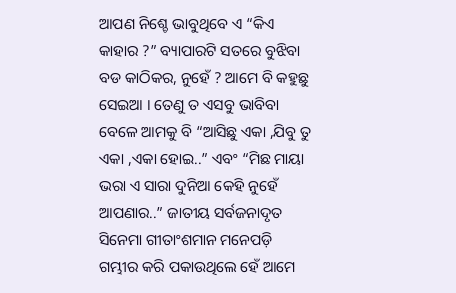ଆପଣ ନିଶ୍ଚେ ଭାବୁଥିବେ ଏ “କିଏ କାହାର ?” ବ୍ୟାପାରଟି ସତରେ ବୁଝିବା ବଡ କାଠିକର, ନୁହେଁ ? ଆମେ ବି କହୁଛୁ ସେଇଆ । ତେଣୁ ତ ଏସବୁ ଭାବିବା ବେଳେ ଆମକୁ ବି “ଆସିଛୁ ଏକା ,ଯିବୁ ତୁ ଏକା ,ଏକା ହୋଇ..” ଏବଂ “ମିଛ ମାୟା ଭରା ଏ ସାରା ଦୁନିଆ କେହି ନୁହେଁ ଆପଣାର..” ଜାତୀୟ ସର୍ବଜନାଦୃତ ସିନେମା ଗୀତାଂଶମାନ ମନେପଡ଼ି ଗମ୍ଭୀର କରି ପକାଉଥିଲେ ହେଁ ଆମେ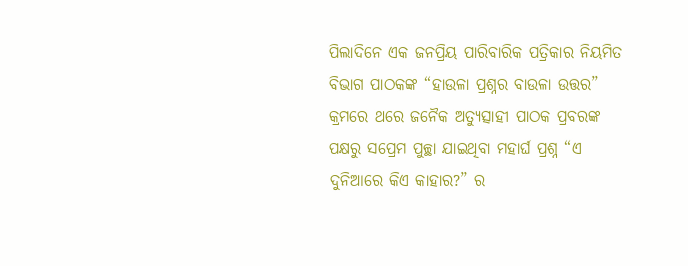ପିଲାଦିନେ ଏକ ଜନପ୍ରିୟ ପାରିବାରିକ ପତ୍ରିକାର ନିୟମିତ ବିଭାଗ ପାଠକଙ୍କ “ହାଉଳା ପ୍ରଶ୍ନର ବାଉଳା ଉତ୍ତର” କ୍ରମରେ ଥରେ ଜନୈକ ଅତ୍ୟୁତ୍ସାହୀ ପାଠକ ପ୍ରବରଙ୍କ ପକ୍ଷରୁ ସପ୍ରେମ ପୁଚ୍ଛା ଯାଇଥିବା ମହାର୍ଘ ପ୍ରଶ୍ନ “ଏ ଦୁନିଆରେ କିଏ କାହାର?” ର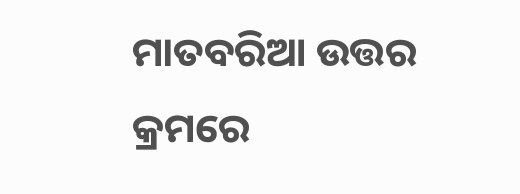ମାତବରିଆ ଉତ୍ତର କ୍ରମରେ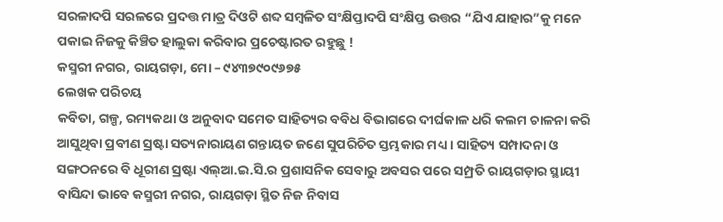ସରଳାଦପି ସରଳରେ ପ୍ରଦତ୍ତ ମାତ୍ର ଦିଓଟି ଶବ୍ଦ ସମ୍ବଳିତ ସଂକ୍ଷିପ୍ତାଦପି ସଂକ୍ଷିପ୍ତ ଉତ୍ତର “ଯିଏ ଯାହାର”କୁ ମନେ ପକାଇ ନିଜକୁ କିଞ୍ଚିତ ହାଲୁକା କରିବାର ପ୍ରଚେଷ୍ଟାରତ ରହୁଛୁ !
କସ୍ମରୀ ନଗର, ରାୟଗଡ଼ା, ମୋ – ୯୪୩୭୯୦୯୬୭୫
ଲେଖକ ପରିଚୟ
କବିତା, ଗଳ୍ପ, ରମ୍ୟକଥା ଓ ଅନୁବାଦ ସମେତ ସାହିତ୍ୟର ବବିଧ ବିଭାଗରେ ଦୀର୍ଘକାଳ ଧରି କଲମ ଚାଳନା କରି ଆସୁଥିବା ପ୍ରବୀଣ ସ୍ରଷ୍ଟା ସତ୍ୟନାରାୟଣ ଗନ୍ତାୟତ ଜଣେ ସୁପରିଚିତ ସ୍ତମ୍ଭକାର ମଧ୍ୟ । ସାହିତ୍ୟ ସମ୍ପାଦନା ଓ ସଙ୍ଗଠନରେ ବି ଧୂରୀଣ ସ୍ରଷ୍ଟା ଏଲ୍ଆ.ଇ.ସି.ର ପ୍ରଶାସନିକ ସେବାରୁ ଅବସର ପରେ ସମ୍ପ୍ରତି ରାୟଗଡ଼ାର ସ୍ଥାୟୀ ବାସିନ୍ଦା ଭାବେ କସ୍ମରୀ ନଗର, ରାୟଗଡ଼ା ସ୍ଥିତ ନିଜ ନିବାସ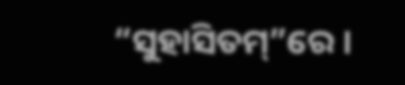“ସୁହାସିତମ୍”ରେ ।